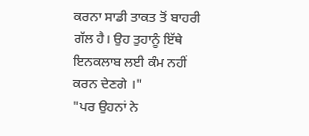ਕਰਨਾ ਸਾਡੀ ਤਾਕਤ ਤੋਂ ਬਾਹਰੀ ਗੱਲ ਹੈ। ਉਹ ਤੁਹਾਨੂੰ ਇੱਥੇ ਇਨਕਲਾਬ ਲਈ ਕੰਮ ਨਹੀਂ ਕਰਨ ਦੇਣਗੇ ।"
"ਪਰ ਉਹਨਾਂ ਨੇ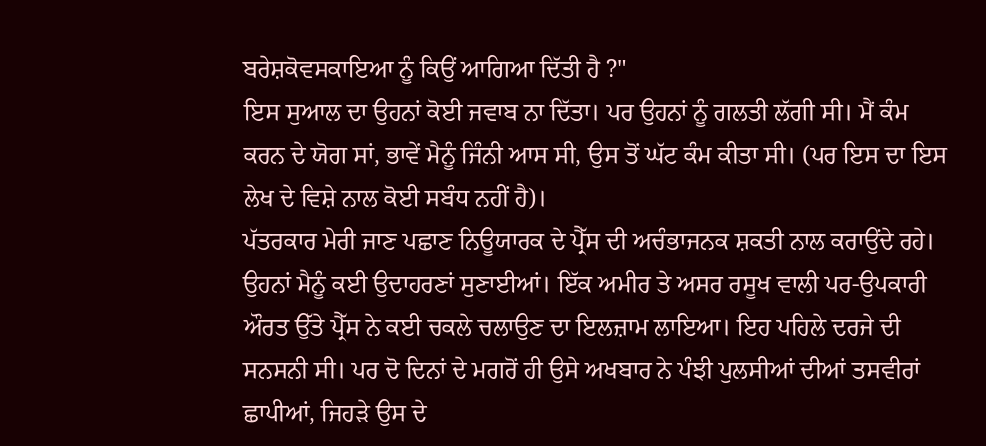ਬਰੇਸ਼ਕੋਵਸਕਾਇਆ ਨੂੰ ਕਿਉਂ ਆਗਿਆ ਦਿੱਤੀ ਹੈ ?"
ਇਸ ਸੁਆਲ ਦਾ ਉਹਨਾਂ ਕੋਈ ਜਵਾਬ ਨਾ ਦਿੱਤਾ। ਪਰ ਉਹਨਾਂ ਨੂੰ ਗਲਤੀ ਲੱਗੀ ਸੀ। ਮੈਂ ਕੰਮ ਕਰਨ ਦੇ ਯੋਗ ਸਾਂ, ਭਾਵੇਂ ਮੈਨੂੰ ਜਿੰਨੀ ਆਸ ਸੀ, ਉਸ ਤੋਂ ਘੱਟ ਕੰਮ ਕੀਤਾ ਸੀ। (ਪਰ ਇਸ ਦਾ ਇਸ ਲੇਖ ਦੇ ਵਿਸ਼ੇ ਨਾਲ ਕੋਈ ਸਬੰਧ ਨਹੀਂ ਹੈ)।
ਪੱਤਰਕਾਰ ਮੇਰੀ ਜਾਣ ਪਛਾਣ ਨਿਊਯਾਰਕ ਦੇ ਪ੍ਰੈੱਸ ਦੀ ਅਚੰਭਾਜਨਕ ਸ਼ਕਤੀ ਨਾਲ ਕਰਾਉਂਦੇ ਰਹੇ। ਉਹਨਾਂ ਮੈਨੂੰ ਕਈ ਉਦਾਹਰਣਾਂ ਸੁਣਾਈਆਂ। ਇੱਕ ਅਮੀਰ ਤੇ ਅਸਰ ਰਸੂਖ ਵਾਲੀ ਪਰ-ਉਪਕਾਰੀ ਔਰਤ ਉੱਤੇ ਪ੍ਰੈੱਸ ਨੇ ਕਈ ਚਕਲੇ ਚਲਾਉਣ ਦਾ ਇਲਜ਼ਾਮ ਲਾਇਆ। ਇਹ ਪਹਿਲੇ ਦਰਜੇ ਦੀ ਸਨਸਨੀ ਸੀ। ਪਰ ਦੋ ਦਿਨਾਂ ਦੇ ਮਗਰੋਂ ਹੀ ਉਸੇ ਅਖਬਾਰ ਨੇ ਪੰਝੀ ਪੁਲਸੀਆਂ ਦੀਆਂ ਤਸਵੀਰਾਂ ਛਾਪੀਆਂ, ਜਿਹੜੇ ਉਸ ਦੇ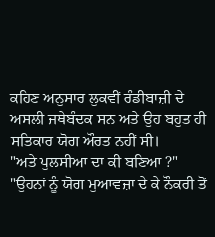ਕਹਿਣ ਅਨੁਸਾਰ ਲੁਕਵੀਂ ਰੰਡੀਬਾਜ਼ੀ ਦੇ ਅਸਲੀ ਜਥੇਬੰਦਕ ਸਨ ਅਤੇ ਉਹ ਬਹੁਤ ਹੀ ਸਤਿਕਾਰ ਯੋਗ ਔਰਤ ਨਹੀਂ ਸੀ।
"ਅਤੇ ਪੁਲਸੀਆ ਦਾ ਕੀ ਬਣਿਆ ?"
"ਉਹਨਾਂ ਨੂੰ ਯੋਗ ਮੁਆਵਜ਼ਾ ਦੇ ਕੇ ਨੌਕਰੀ ਤੋਂ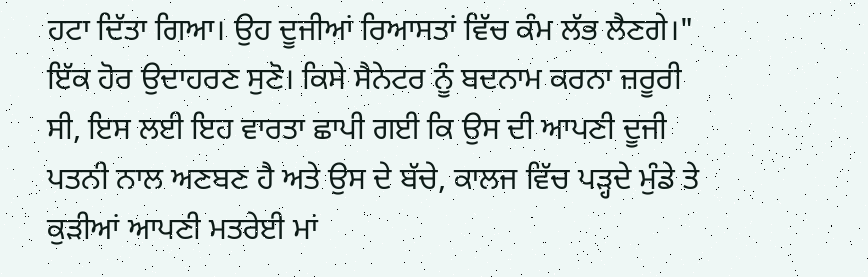ਹਟਾ ਦਿੱਤਾ ਗਿਆ। ਉਹ ਦੂਜੀਆਂ ਰਿਆਸਤਾਂ ਵਿੱਚ ਕੰਮ ਲੱਭ ਲੈਣਗੇ।"
ਇੱਕ ਹੋਰ ਉਦਾਹਰਣ ਸੁਣੋ। ਕਿਸੇ ਸੈਨੇਟਰ ਨੂੰ ਬਦਨਾਮ ਕਰਨਾ ਜ਼ਰੂਰੀ ਸੀ, ਇਸ ਲਈ ਇਹ ਵਾਰਤਾ ਛਾਪੀ ਗਈ ਕਿ ਉਸ ਦੀ ਆਪਣੀ ਦੂਜੀ ਪਤਨੀ ਨਾਲ ਅਣਬਣ ਹੈ ਅਤੇ ਉਸ ਦੇ ਬੱਚੇ, ਕਾਲਜ ਵਿੱਚ ਪੜ੍ਹਦੇ ਮੁੰਡੇ ਤੇ ਕੁੜੀਆਂ ਆਪਣੀ ਮਤਰੇਈ ਮਾਂ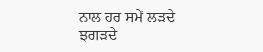ਨਾਲ ਹਰ ਸਮੇਂ ਲੜਦੇ ਝਗੜਦੇ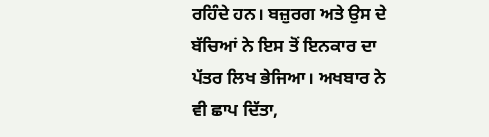ਰਹਿੰਦੇ ਹਨ। ਬਜ਼ੁਰਗ ਅਤੇ ਉਸ ਦੇ ਬੱਚਿਆਂ ਨੇ ਇਸ ਤੋਂ ਇਨਕਾਰ ਦਾ ਪੱਤਰ ਲਿਖ ਭੇਜਿਆ। ਅਖਬਾਰ ਨੇ ਵੀ ਛਾਪ ਦਿੱਤਾ,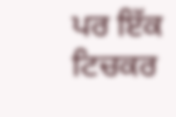ਪਰ ਇੱਕ ਟਿਚਕਰ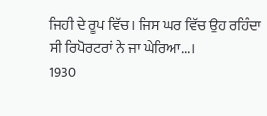ਜਿਹੀ ਦੇ ਰੂਪ ਵਿੱਚ। ਜਿਸ ਘਰ ਵਿੱਚ ਉਹ ਰਹਿੰਦਾ ਸੀ ਰਿਪੋਰਟਰਾਂ ਨੇ ਜਾ ਘੇਰਿਆ...।
1930